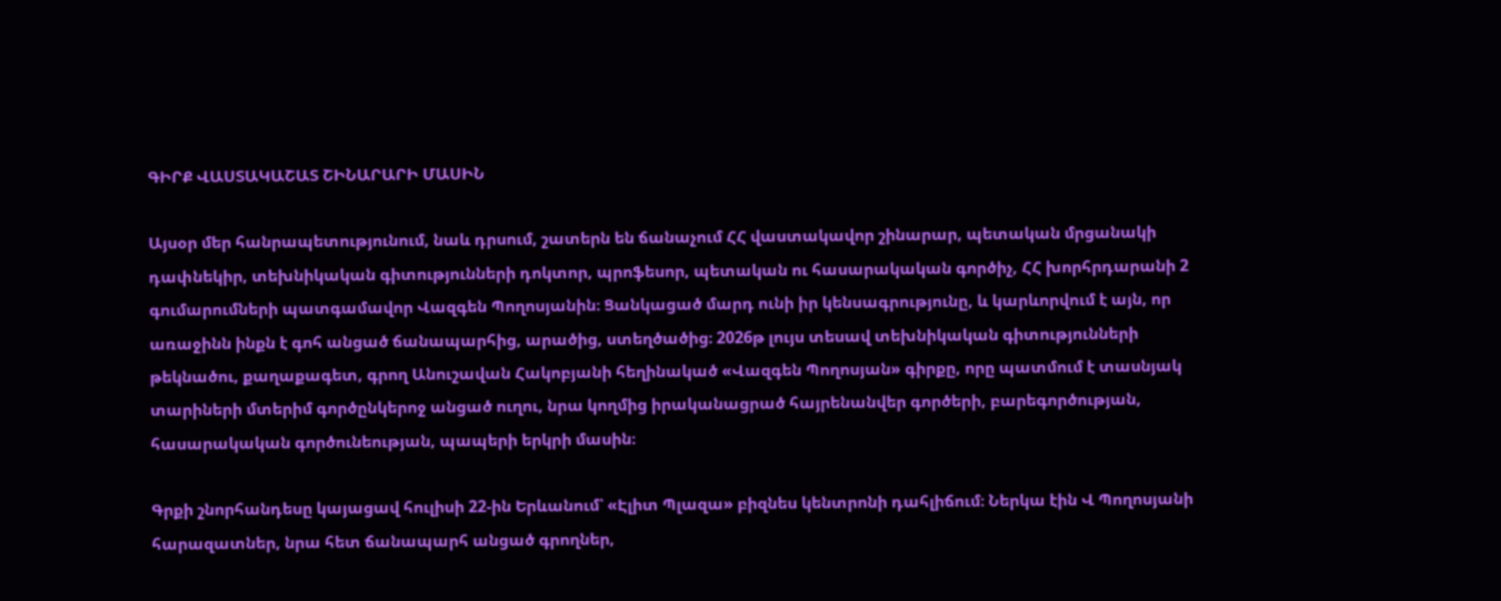ԳԻՐՔ ՎԱՍՏԱԿԱՇԱՏ ՇԻՆԱՐԱՐԻ ՄԱՍԻՆ

Այսօր մեր հանրապետությունում, նաև դրսում, շատերն են ճանաչում ՀՀ վաստակավոր շինարար, պետական մրցանակի դափնեկիր, տեխնիկական գիտությունների դոկտոր, պրոֆեսոր, պետական ու հասարակական գործիչ, ՀՀ խորհրդարանի 2 գումարումների պատգամավոր Վազգեն Պողոսյանին։ Ցանկացած մարդ ունի իր կենսագրությունը, և կարևորվում է այն, որ առաջինն ինքն է գոհ անցած ճանապարհից, արածից, ստեղծածից։ 2026թ լույս տեսավ տեխնիկական գիտությունների թեկնածու, քաղաքագետ, գրող Անուշավան Հակոբյանի հեղինակած «Վազգեն Պողոսյան» գիրքը, որը պատմում է տասնյակ տարիների մտերիմ գործընկերոջ անցած ուղու, նրա կողմից իրականացրած հայրենանվեր գործերի, բարեգործության, հասարակական գործունեության, պապերի երկրի մասին։

Գրքի շնորհանդեսը կայացավ հուլիսի 22-ին Երևանում՝ «Էլիտ Պլազա» բիզնես կենտրոնի դահլիճում։ Ներկա էին Վ Պողոսյանի հարազատներ, նրա հետ ճանապարհ անցած գրողներ,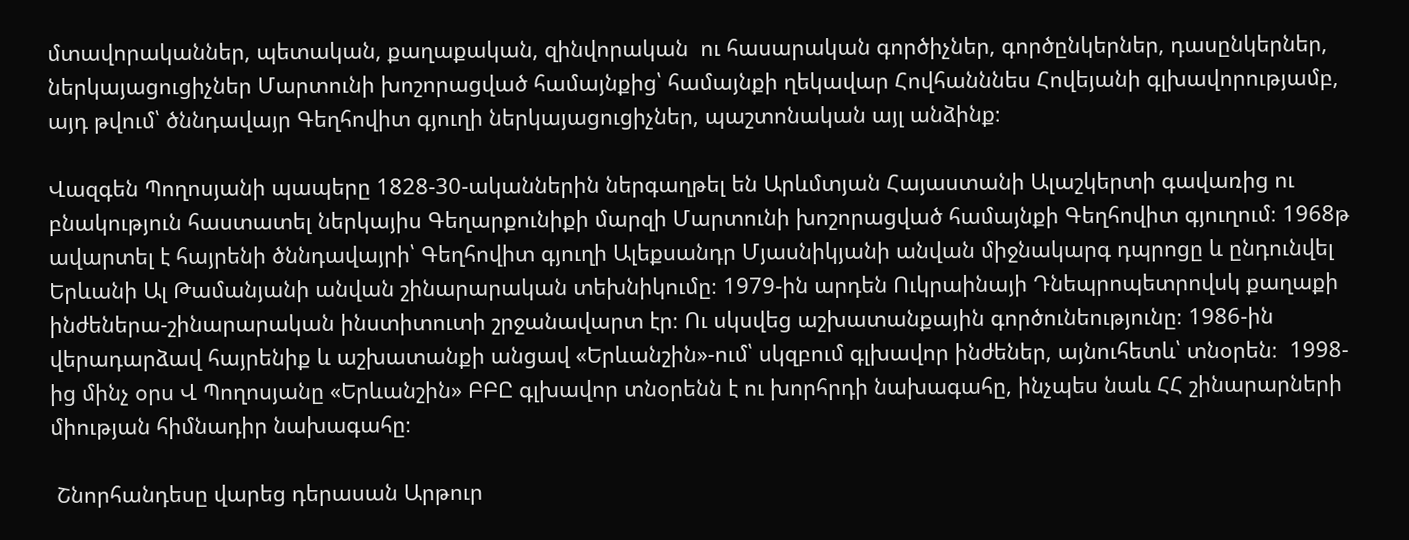մտավորականներ, պետական, քաղաքական, զինվորական  ու հասարական գործիչներ, գործընկերներ, դասընկերներ, ներկայացուցիչներ Մարտունի խոշորացված համայնքից՝ համայնքի ղեկավար Հովհանննես Հովեյանի գլխավորությամբ, այդ թվում՝ ծննդավայր Գեղհովիտ գյուղի ներկայացուցիչներ, պաշտոնական այլ անձինք։

Վազգեն Պողոսյանի պապերը 1828-30-ականներին ներգաղթել են Արևմտյան Հայաստանի Ալաշկերտի գավառից ու բնակություն հաստատել ներկայիս Գեղարքունիքի մարզի Մարտունի խոշորացված համայնքի Գեղհովիտ գյուղում։ 1968թ ավարտել է հայրենի ծննդավայրի՝ Գեղհովիտ գյուղի Ալեքսանդր Մյասնիկյանի անվան միջնակարգ դպրոցը և ընդունվել Երևանի Ալ Թամանյանի անվան շինարարական տեխնիկումը։ 1979-ին արդեն Ուկրաինայի Դնեպրոպետրովսկ քաղաքի ինժեներա-շինարարական ինստիտուտի շրջանավարտ էր։ Ու սկսվեց աշխատանքային գործունեությունը։ 1986-ին վերադարձավ հայրենիք և աշխատանքի անցավ «Երևանշին»-ում՝ սկզբում գլխավոր ինժեներ, այնուհետև՝ տնօրեն։  1998-ից մինչ օրս Վ Պողոսյանը «Երևանշին» ԲԲԸ գլխավոր տնօրենն է ու խորհրդի նախագահը, ինչպես նաև ՀՀ շինարարների միության հիմնադիր նախագահը։

 Շնորհանդեսը վարեց դերասան Արթուր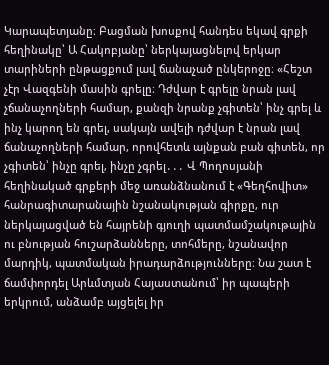Կարապետյանը։ Բացման խոսքով հանդես եկավ գրքի հեղինակը՝ Ա Հակոբյանը՝ ներկայացնելով երկար տարիների ընթացքում լավ ճանաչած ընկերոջը։ «Հեշտ չէր Վազգենի մասին գրելը։ Դժվար է գրելը նրան լավ չճանաչողների համար, քանզի նրանք չգիտեն՝ ինչ գրել և ինչ կարող են գրել, սակայն ավելի դժվար է նրան լավ ճանաչողների համար, որովհետև այնքան բան գիտեն, որ չգիտեն՝ ինչը գրել, ինչը չգրել․․․ Վ Պողոսյանի հեղինակած գրքերի մեջ առանձնանում է «Գեղհովիտ» հանրագիտարանային նշանակության գիրքը, ուր ներկայացված են հայրենի գյուղի պատմամշակութային ու բնության հուշարձանները, տոհմերը, նշանավոր մարդիկ, պատմական իրադարձությունները։ Նա շատ է ճամփորդել Արևմտյան Հայաստանում՝ իր պապերի երկրում, անձամբ այցելել իր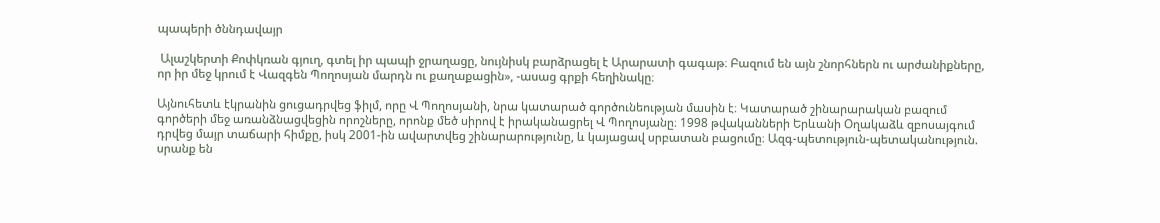պապերի ծննդավայր

 Ալաշկերտի Քոփկռան գյուղ, գտել իր պապի ջրաղացը, նույնիսկ բարձրացել է Արարատի գագաթ։ Բազում են այն շնորհներն ու արժանիքները, որ իր մեջ կրում է Վազգեն Պողոսյան մարդն ու քաղաքացին», -ասաց գրքի հեղինակը։

Այնուհետև էկրանին ցուցադրվեց ֆիլմ, որը Վ Պողոսյանի, նրա կատարած գործունեության մասին է։ Կատարած շինարարական բազում գործերի մեջ առանձնացվեցին որոշները, որոնք մեծ սիրով է իրականացրել Վ Պողոսյանը։ 1998 թվականների Երևանի Օղակաձև զբոսայգում դրվեց մայր տաճարի հիմքը, իսկ 2001-ին ավարտվեց շինարարությունը, և կայացավ սրբատան բացումը։ Ազգ-պետություն-պետականություն. սրանք են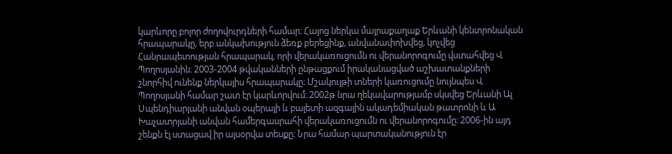կարևորը բոլոր ժողովուրդների համար։ Հայոց ներկա մայրաքաղաք Երևանի կենտրոնական հրապարակը, երբ անկախություն ձեռք բերեցինք, անվանափոխվեց, կոչվեց Հանրապետության հրապարակ, որի վերակառուցումն ու վերանորոգումը վստահվեց Վ Պողոսյանին։ 2003-2004 թվականների ընթացքում իրականացված աշխատանքների շնորհիվ ունենք ներկայիս հրապարակը։ Մշակույթի տների կառուցումը նույնպես Վ Պողոսյանի համար շատ էր կարևորվում։ 2002թ նրա ղեկավարությամբ սկսվեց Երևանի Ալ Սպենդիարյանի անվան օպերայի և բալետի ազգային ակադեմիական թատրոնի և Ա Խաչատրյանի անվան համերգասրահի վերակառուցումն ու վերանորոգումը։ 2006-ին այդ շենքն էլ ստացավ իր այսօրվա տեսքը։ Նրա համար պարտականություն էր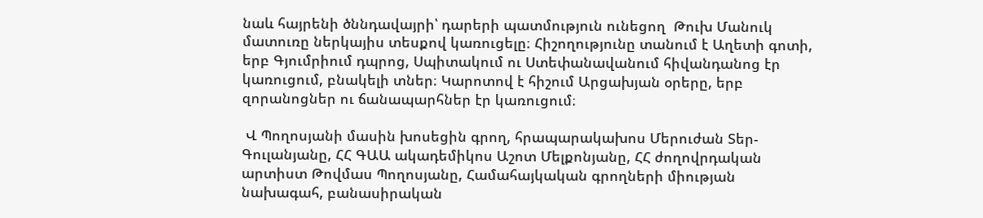նաև հայրենի ծննդավայրի՝ դարերի պատմություն ունեցող  Թուխ Մանուկ մատուռը ներկայիս տեսքով կառուցելը։ Հիշողությունը տանում է Աղետի գոտի, երբ Գյումրիում դպրոց, Սպիտակում ու Ստեփանավանում հիվանդանոց էր կառուցում, բնակելի տներ։ Կարոտով է հիշում Արցախյան օրերը, երբ զորանոցներ ու ճանապարհներ էր կառուցում։

 Վ Պողոսյանի մասին խոսեցին գրող, հրապարակախոս Մերուժան Տեր-Գուլանյանը, ՀՀ ԳԱԱ ակադեմիկոս Աշոտ Մելքոնյանը, ՀՀ ժողովրդական արտիստ Թովմաս Պողոսյանը, Համահայկական գրողների միության նախագահ, բանասիրական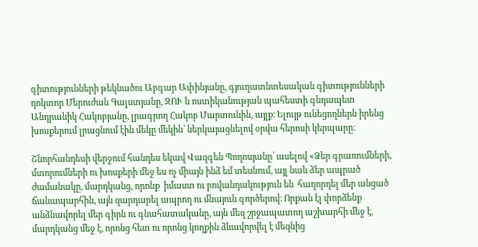գիտությունների թեկնածու Աբգար Ափինյանը, գյուղատնտեսական գիտությունների դոկտոր Մերուժան Գալստյանը, ԶՈՒ և ոստիկանության պահեստի գնդապետ Անդրանիկ Հակոբյանը, լրագրող Հակոբ Մարտունին, այլք։ Ելույթ ունեցողներն իրենց խոսքերում լրացնում էին մեկը մեկին՝ ներկայացնելով օրվա հերոսի կերպարը։

Շնորհանդեսի վերջում հանդես եկավ Վազգեն Պողոսյանը՝ ասելով «Ձեր գրառումների, մտորումների ու խոսքերի մեջ ես ոչ միայն ինձ եմ տեսնում, այլ նաև ձեր ապրած ժամանակը, մարդկանց, որոնք  իմաստ ու բովանդակություն են  հաղորդել մեր անցած ճանապարհին, այն զարդարել ապրող ու մնայուն գործերով։ Որքան էլ փորձենք անձնավորել մեր գիրն ու գնահատականը, այն մեզ շրջապատող աշխարհի մեջ է, մարդկանց մեջ է, որոնց հետ ու որոնց կողքին ձևավորվել է մեզնից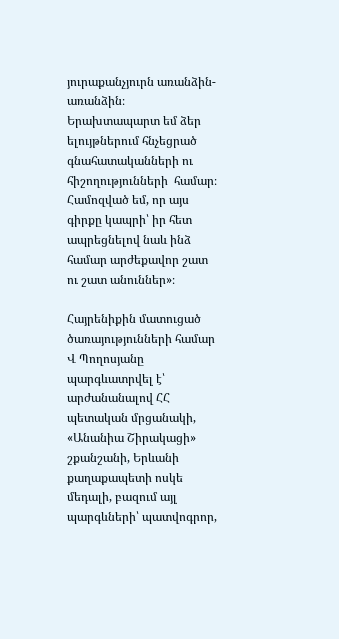յուրաքանչյուրն առանձին-առանձին։ Երախտապարտ եմ ձեր ելույթներում հնչեցրած գնահատականների ու հիշողությունների  համար։ Համոզված եմ, որ այս գիրքը կապրի՝ իր հետ ապրեցնելով նաև ինձ համար արժեքավոր շատ ու շատ անուններ»։

Հայրենիքին մատուցած ծառայությունների համար Վ Պողոսյանը պարգևատրվել է՝ արժանանալով ՀՀ պետական մրցանակի, «Անանիա Շիրակացի» շքանշանի, Երևանի քաղաքապետի ոսկե մեդալի, բազում այլ պարգևների՝ պատվոգրոր,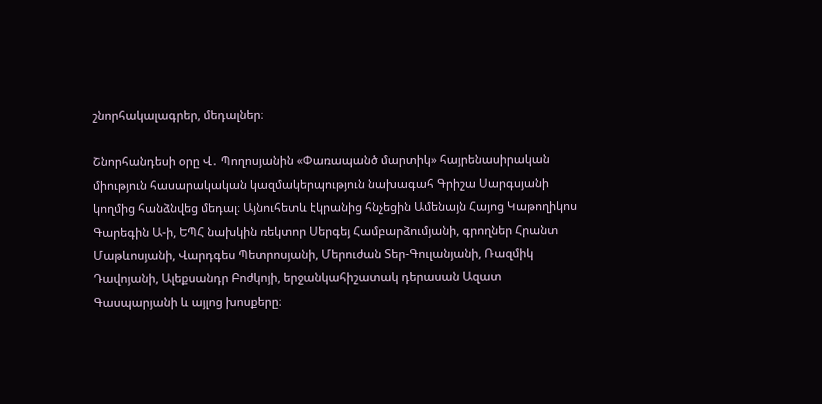շնորհակալագրեր, մեդալներ։

Շնորհանդեսի օրը Վ․ Պողոսյանին «Փառապանծ մարտիկ» հայրենասիրական միություն հասարակական կազմակերպություն նախագահ Գրիշա Սարգսյանի կողմից հանձնվեց մեդալ։ Այնուհետև էկրանից հնչեցին Ամենայն Հայոց Կաթողիկոս Գարեգին Ա-ի, ԵՊՀ նախկին ռեկտոր Սերգեյ Համբարձումյանի, գրողներ Հրանտ Մաթևոսյանի, Վարդգես Պետրոսյանի, Մերուժան Տեր-Գուլանյանի, Ռազմիկ Դավոյանի, Ալեքսանդր Բոժկոյի, երջանկահիշատակ դերասան Ազատ Գասպարյանի և այլոց խոսքերը։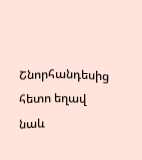Շնորհանդեսից հետո եղավ նաև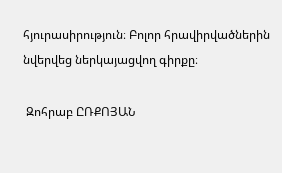հյուրասիրություն։ Բոլոր հրավիրվածներին նվերվեց ներկայացվող գիրքը։

 Զոհրաբ ԸՌՔՈՅԱՆ